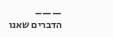——–
הדברים שאנו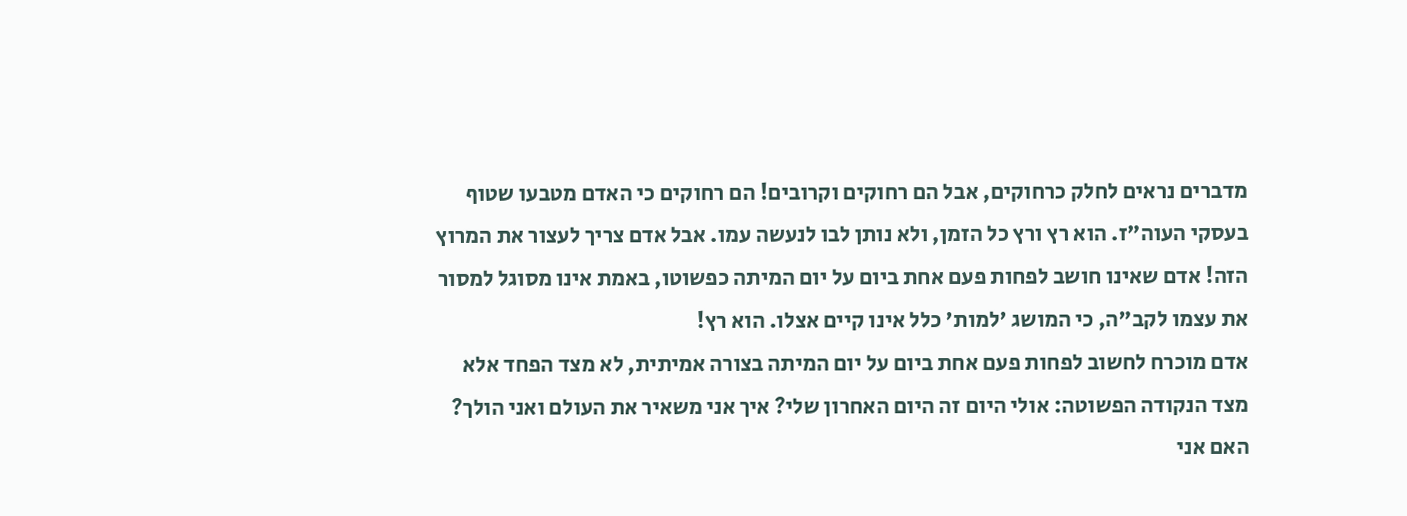מדברים נראים לחלק כרחוקים, אבל הם רחוקים וקרובים! הם רחוקים כי האדם מטבעו שטוף בעסקי העוה"ז. הוא רץ ורץ כל הזמן, ולא נותן לבו לנעשה עמו. אבל אדם צריך לעצור את המרוץ הזה! אדם שאינו חושב לפחות פעם אחת ביום על יום המיתה כפשוטו, באמת אינו מסוגל למסור את עצמו לקב"ה, כי המושג 'למות' כלל אינו קיים אצלו. הוא רץ!
אדם מוכרח לחשוב לפחות פעם אחת ביום על יום המיתה בצורה אמיתית, לא מצד הפחד אלא מצד הנקודה הפשוטה: אולי היום זה היום האחרון שלי? איך אני משאיר את העולם ואני הולך? האם אני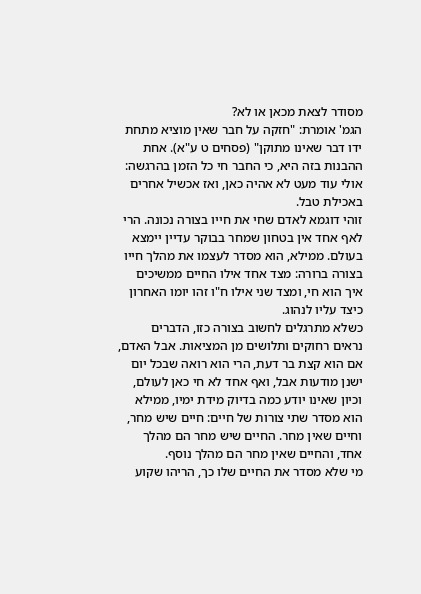מסודר לצאת מכאן או לא?
הגמ' אומרת: "חזקה על חבר שאין מוציא מתחת ידו דבר שאינו מתוקן" (פסחים ט ע"א). אחת ההבנות בזה היא, כי החבר חי כל הזמן בהרגשה: אולי עוד מעט לא אהיה כאן, ואז אכשיל אחרים באכילת טבל.
זוהי דוגמא לאדם שחי את חייו בצורה נכונה. הרי לאף אחד אין בטחון שמחר בבוקר עדיין יימצא בעולם. ממילא, הוא מסדר לעצמו את מהלך חייו בצורה ברורה: מצד אחד אילו החיים ממשיכים איך הוא חי, ומצד שני אילו ח"ו זהו יומו האחרון כיצד עליו לנהוג.
כשלא מתרגלים לחשוב בצורה כזו, הדברים נראים רחוקים ותלושים מן המציאות. אבל האדם, אם הוא קצת בר דעת, הרי הוא רואה שבכל יום ישנן מודעות אבל, ואף אחד לא חי כאן לעולם, וכיון שאינו יודע כמה בדיוק מידת ימיו, ממילא הוא מסדר שתי צורות של חיים: חיים שיש מחר, וחיים שאין מחר. החיים שיש מחר הם מהלך אחד, והחיים שאין מחר הם מהלך נוסף.
מי שלא מסדר את החיים שלו כך, הריהו שקוע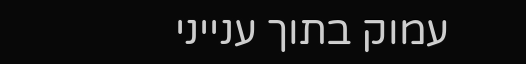עמוק בתוך ענייני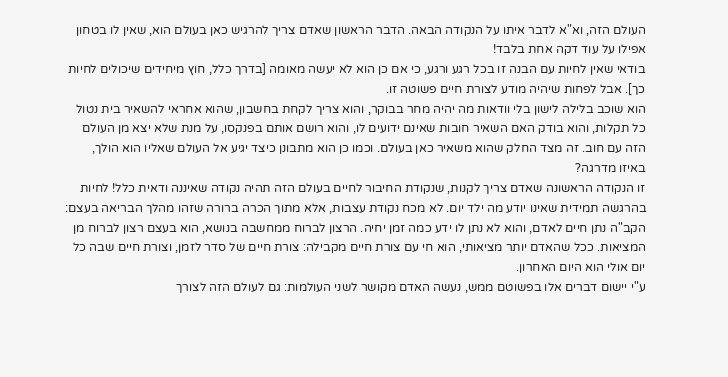העולם הזה, וא"א לדבר איתו על הנקודה הבאה. הדבר הראשון שאדם צריך להרגיש כאן בעולם הוא, שאין לו בטחון אפילו על עוד דקה אחת בלבד!
בודאי שאין לחיות עם הבנה זו בכל רגע ורגע, כי אם כן הוא לא יעשה מאומה [בדרך כלל, חוץ מיחידים שיכולים לחיות כך]. אבל לפחות שיהיה מודע לצורת חיים פשוטה זו.
הוא שוכב בלילה לישון בלי וודאות מה יהיה מחר בבוקר, והוא צריך לקחת בחשבון, שהוא אחראי להשאיר בית נטול כל תקלות, והוא בודק האם השאיר חובות שאינם ידועים לו, והוא רושם אותם בפנקסו, על מנת שלא יצא מן העולם הזה עם חוב. זה מצד החלק שהוא משאיר כאן בעולם. וכמו כן הוא מתבונן כיצד יגיע אל העולם שאליו הוא הולך, באיזו מדרגה?
זו הנקודה הראשונה שאדם צריך לקנות, שנקודת החיבור לחיים בעולם הזה תהיה נקודה שאיננה ודאית כלל! לחיות בהרגשה תמידית שאינו יודע מה ילד יום. לא מכח נקודת עצבות, אלא מתוך הכרה ברורה שזהו מהלך הבריאה בעצם: הקב"ה נתן חיים לאדם, והוא לא נתן לו ידע כמה זמן יחיה. הרצון לברוח ממחשבה בנושא, הוא בעצם רצון לברוח מן המציאות. ככל שהאדם יותר מציאותי, הוא חי עם צורת חיים מקבילה: צורת חיים של סדר לזמן, וצורת חיים שבה כל יום אולי הוא היום האחרון.
ע"י יישום דברים אלו בפשוטם ממש, נעשה האדם מקושר לשני העולמות: גם לעולם הזה לצורך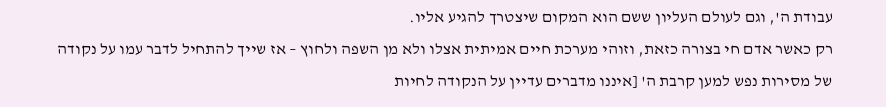עבודת ה', וגם לעולם העליון ששם הוא המקום שיצטרך להגיע אליו.
רק כאשר אדם חי בצורה כזאת, וזוהי מערכת חיים אמיתית אצלו ולא מן השפה ולחוץ – אז שייך להתחיל לדבר עמו על נקודה של מסירות נפש למען קרבת ה' [איננו מדברים עדיין על הנקודה לחיות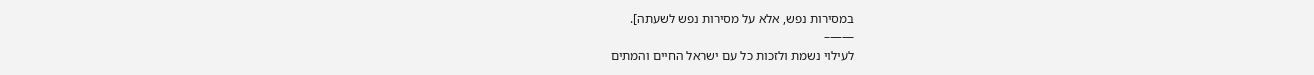במסירות נפש, אלא על מסירות נפש לשעתה].
——–
לעילוי נשמת ולזכות כל עם ישראל החיים והמתים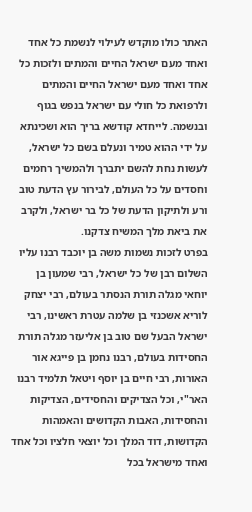האתר כולו מוקדש לעילוי לנשמת כל אחד ואחד מעם ישראל החיים והמתים ולזכות כל אחד ואחד מעם ישראל החיים והמתים ולרפואת כל חולי עם ישראל בנפש בגוף ובנשמה. לייחדא קודשא בריך הוא ושכינתא על ידי ההוא טמיר ונעלם בשם כל ישראל, לעשות נחת להשם יתברך ולהמשיך רחמים וחסדים על כל העולם, לבירור עץ הדעת טוב ורע ולתיקון הדעת של כל בר ישראל, ולקרב את ביאת מלך המשיח צדקנו.
בפרט לזכות נשמות משה בן יוכבד רבנו עליו השלום רבן של כל ישראל, רבי שמעון בן יוחאי מגלה תורת הנסתר בעולם, רבי יצחק לוריא אשכנזי בן שלמה עטרת ראשינו, רבי ישראל הבעל שם טוב בן אליעזר מגלה תורת החסידות בעולם, רבנו נחמן בן פייגא אור האורות, רבי חיים בן יוסף ויטאל תלמיד רבנו האר"י, וכל הצדיקים והחסידים, הצדיקות והחסידות, האבות הקדושים והאמהות הקדושות, דוד המלך וכל יוצאי חלציו וכל אחד ואחד מישראל בכל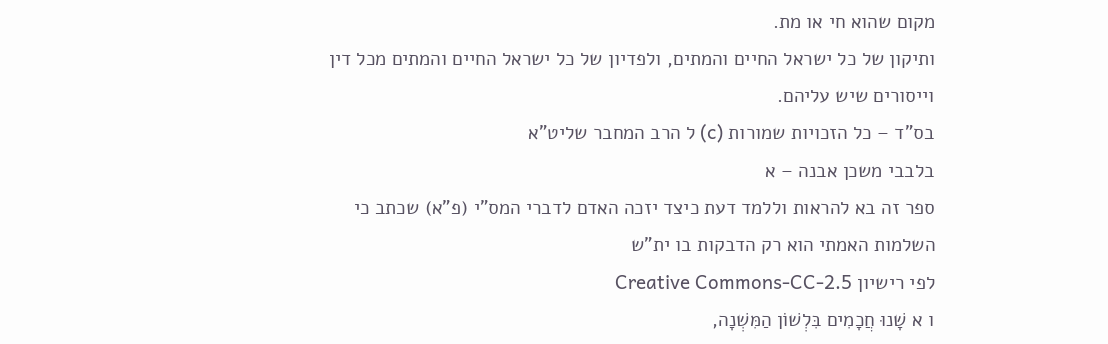מקום שהוא חי או מת.
ותיקון של כל ישראל החיים והמתים, ולפדיון של כל ישראל החיים והמתים מכל דין וייסורים שיש עליהם.
בס"ד – כל הזכויות שמורות (c) ל הרב המחבר שליט"א
בלבבי משכן אבנה – א
ספר זה בא להראות וללמד דעת כיצד יזכה האדם לדברי המס"י (פ"א) שכתב כי השלמות האמתי הוא רק הדבקות בו ית"ש
לפי רישיון Creative Commons-CC-2.5
ו א שָׁנוּ חֲכָמִים בִּלְשׁוֹן הַמִּשְׁנָה,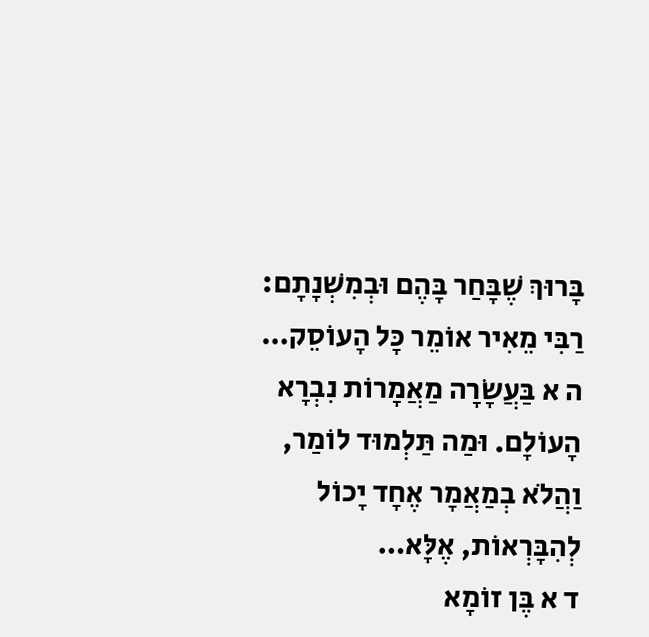בָּרוּךְ שֶׁבָּחַר בָּהֶם וּבְמִשְׁנָתָם: רַבִּי מֵאִיר אוֹמֵר כָּל הָעוֹסֵק…
ה א בַּעֲשָׂרָה מַאֲמָרוֹת נִבְרָא הָעוֹלָם. וּמַה תַּלְמוּד לוֹמַר, וַהֲלֹא בְמַאֲמָר אֶחָד יָכוֹל לְהִבָּרְאוֹת, אֶלָּא…
ד א בֶּן זוֹמָא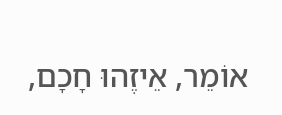אוֹמֵר, אֵיזֶהוּ חָכָם,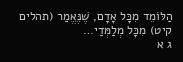הַלּוֹמֵד מִכָּל אָדָם, שֶׁנֶּאֱמַר (תהלים קיט) מִכָּל מְלַמְּדַי…
ג א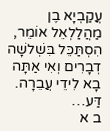עֲקַבְיָא בֶן מַהֲלַלְאֵל אוֹמֵר, הִסְתַּכֵּל בִּשְׁלשָׁה דְבָרִים וְאִי אַתָּה בָא לִידֵי עֲבֵרָה. דַּע…
ב א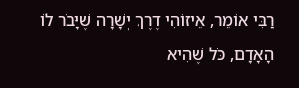רַבִּי אוֹמֵר, אֵיזוֹהִי דֶרֶךְ יְשָׁרָה שֶׁיָּבֹר לוֹ הָאָדָם, כֹּל שֶׁהִיא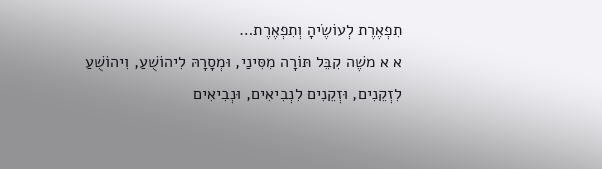תִפְאֶרֶת לְעוֹשֶׂיהָ וְתִפְאֶרֶת…
א א משֶׁה קִבֵּל תּוֹרָה מִסִּינַי, וּמְסָרָהּ לִיהוֹשֻׁעַ, וִיהוֹשֻׁעַ לִזְקֵנִים, וּזְקֵנִים לִנְבִיאִים, וּנְבִיאִים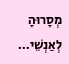מְסָרוּהָ לְאַנְשֵׁי…